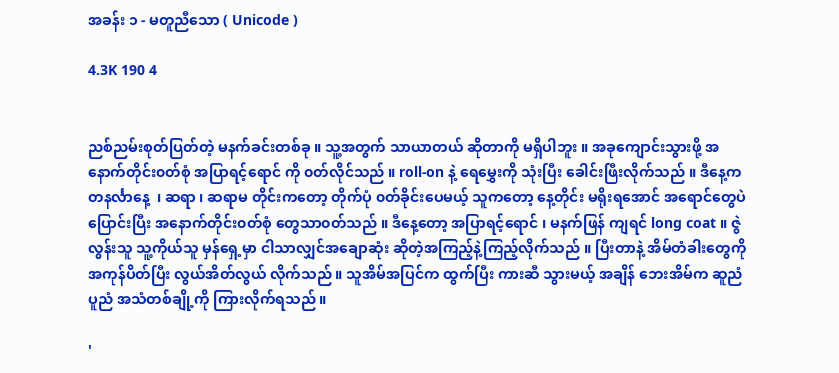အခန်း ၁ - မတူညီသော ( Unicode )

4.3K 190 4


ညစ်ညမ်းစုတ်ပြတ်တဲ့ မနက်ခင်းတစ်ခု ။ သူ့အတွက် သာယာတယ် ဆိုတာကို မရှိပါဘူး ။ အခုကျောင်းသွားဖို့ အနောက်တိုင်း၀တ်စုံ အပြာရင့်ရောင် ကို ၀တ်လိုင်သည် ။ roll-on နဲ့ ရေမွှေးကို သုံးပြီး ခေါင်းဖြီးလိုက်သည် ။ ဒီနေ့က တနင်္လာနေ့  ၊ ဆရာ ၊ ဆရာမ တိုင်းကတော့ တိုက်ပုံ ၀တ်ခိုင်းပေမယ့် သူကတော့ နေ့တိုင်း မရိုးရအောင် အရောင်တွေပဲ ပြောင်းပြီး အနောက်တိုင်း၀တ်စုံ တွေသာ၀တ်သည် ။ ဒီနေ့တော့ အပြာရင့်ရောင် ၊ မနက်ဖြန် ကျရင် long coat ။ ဇွဲလွန်းသူ သူ့ကိုယ်သူ မှန်ရှေ့မှာ ငါသာလျှင်အချောဆုံး ဆိုတဲ့အကြည့်နဲ့ကြည့်လိုက်သည် ။ ပြီးတာနဲ့ အိမ်တံခါးတွေကို အကုန်ပိတ်ပြီး လွယ်အိတ်လွယ် လိုက်သည် ။ သူအိမ်အပြင်က ထွက်ပြီး ကားဆီ သွားမယ့် အချိန် ဘေးအိမ်က ဆူညံ ပူညံ အသံတစ်ချို့ကို ကြားလိုက်ရသည် ။

'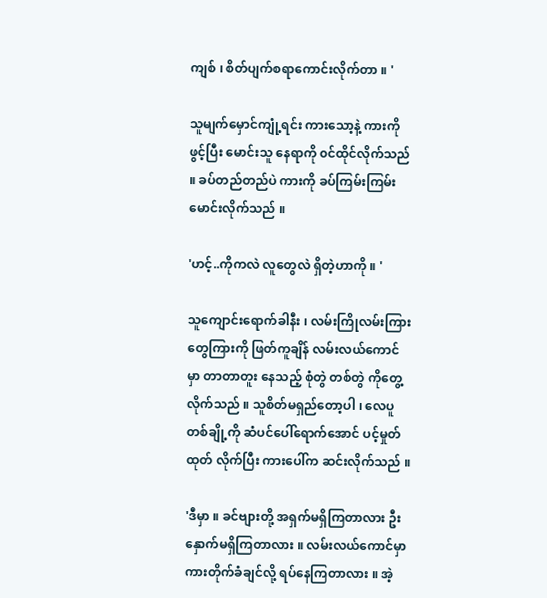ကျစ် ၊ စိတ်ပျက်စရာကောင်းလိုက်တာ ။ '

သူမျက်မှောင်ကျုံ့ရင်း ကားသော့နဲ့ ကားကို ဖွင့်ပြီး မောင်းသူ နေရာကို ၀င်ထိုင်လိုက်သည် ။ ခပ်တည်တည်ပဲ ကားကို ခပ်ကြမ်းကြမ်း မောင်းလိုက်သည် ။

'ဟင့်..ကိုကလဲ လူတွေလဲ ရှိတဲ့ဟာကို ။ '

သူကျောင်းရောက်ခါနီး ၊ လမ်းကြိုလမ်းကြား တွေကြားကို ဖြတ်ကူချိန် လမ်းလယ်ကောင်မှာ တာတာတူး နေသည့် စုံတွဲ တစ်တွဲ ကိုတွေ့လိုက်သည် ။ သူစိတ်မရှည်တော့ပါ ၊ လေပူတစ်ချို့ကို ဆံပင်ပေါ်ရောက်အောင် ပင့်မှုတ်ထုတ် လိုက်ပြီး ကားပေါ်က ဆင်းလိုက်သည် ။

'ဒီမှာ ။ ခင်ဗျားတို့ အရှက်မရှိကြတာလား ဦးနှောက်မရှိကြတာလား ။ လမ်းလယ်ကောင်မှာ ကားတိုက်ခံချင်လို့ ရပ်နေကြတာလား ။ အဲ့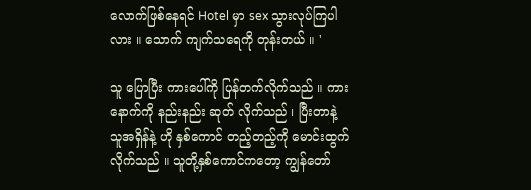လောက်ဖြစ်နေရင် Hotel မှာ sex သွားလုပ်ကြပါလား ။ သောက် ကျက်သရေကို တုန်းတယ် ။ '

သူ ပြောပြီး ကားပေါ်ကို ပြန်တက်လိုက်သည် ။ ကားနောက်ကို နည်းနည်း ဆုတ် လိုက်သည် ၊ ပြီးတာနဲ့  သူအရှိန်နဲ့ ဟို နှစ်ကောင် တည့်တည့်ကို မောင်းထွက်လိုက်သည် ။ သူတို့နှစ်ကောင်ကတော့ ကျွန်တော်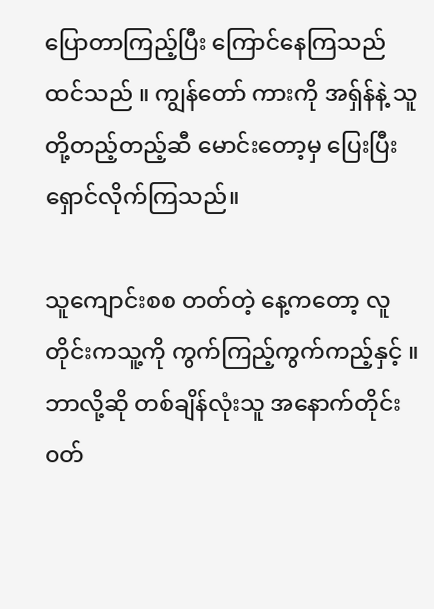ပြောတာကြည့်ပြီး ကြောင်နေကြသည် ထင်သည် ။ ကျွန်တော် ကားကို အရှ်န်နဲ့ သူတို့တည့်တည့်ဆီ မောင်းတော့မှ ပြေးပြီး ရှောင်လိုက်ကြသည်။

သူကျောင်းစစ တတ်တဲ့ နေ့ကတော့ လူတိုင်းကသူ့ကို ကွက်ကြည့်ကွက်ကည့်နှင့် ။ ဘာလို့ဆို တစ်ချိန်လုံးသူ အနောက်တိုင်း၀တ်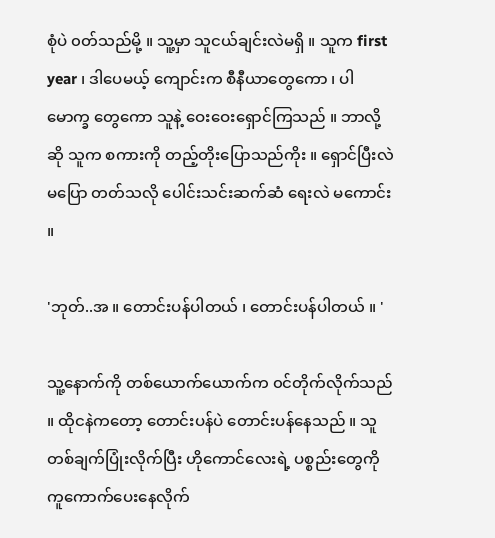စုံပဲ ၀တ်သည်မို့ ။ သူ့မှာ သူငယ်ချင်းလဲမရှိ ။ သူက first year ၊ ဒါပေမယ့် ကျောင်းက စီနီယာတွေကော ၊ ပါမောက္ခ တွေကော သူနဲ့ ဝေးဝေးရှောင်ကြသည် ။ ဘာလို့ဆို သူက စကားကို တည့်တိုးပြောသည်ကိုး ။ ရှောင်ပြီးလဲ မပြော တတ်သလို ပေါင်းသင်းဆက်ဆံ ရေးလဲ မကောင်း ။

'ဘုတ်..အ ။ တောင်းပန်ပါတယ် ၊ တောင်းပန်ပါတယ် ။ '

သူ့နောက်ကို တစ်ယောက်ယောက်က ၀င်တိုက်လိုက်သည် ။ ထိုငနဲကတော့ တောင်းပန်ပဲ တောင်းပန်နေသည် ။ သူတစ်ချက်ပြုံးလိုက်ပြီး ဟိုကောင်လေးရဲ့ ပစ္စည်းတွေကို ကူကောက်ပေးနေလိုက်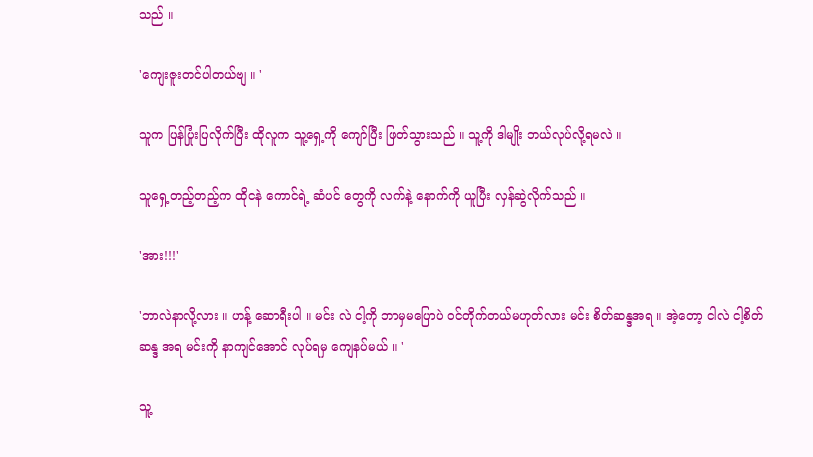သည် ။

'ကျေးဇူးတင်ပါတယ်ဗျ ။ '

သူက ပြန်ပြုံးပြလိုက်ပြီး ထိုလူက သူ့ရှေ့ကို ကျော်ပြီး ဖြတ်သွားသည် ။ သူ့ကို ဒါမျိုး ဘယ်လုပ်လို့ရမလဲ ။

သူရှေ့တည့်တည့်က ထိုငနဲ ကောင်ရဲ့ ဆံပင် တွေကို လက်နဲ့ နောက်ကို ယူပြီး လှန်ဆွဲလိုက်သည် ။

'အား!!!'

'ဘာလဲနာလို့လား ။ ဟန့် ဆောရီးပါ ။ မင်း လဲ ငါ့ကို ဘာမှမပြောပဲ ၀င်တိုက်တယ်မဟုတ်လား မင်း စိတ်ဆန္ဒအရ ။ အဲ့တော့ ငါလဲ ငါ့စိတ်ဆန္ဒ အရ မင်းကို နာကျင်အောင် လုပ်ရမှ ကျေနပ်မယ် ။ '

သူ့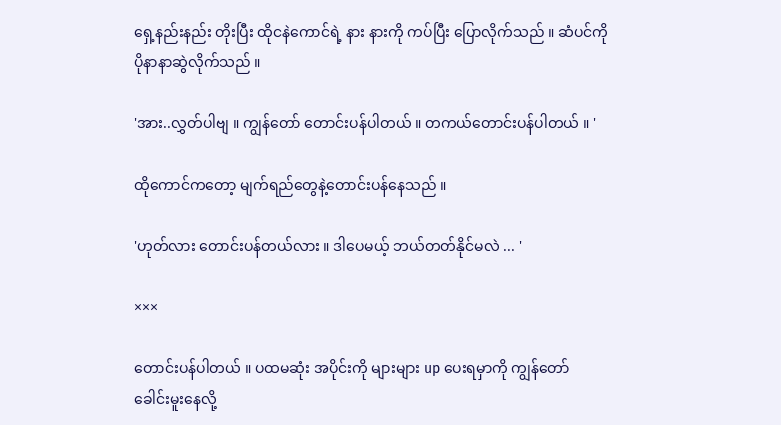ရှေ့နည်းနည်း တိုးပြီး ထိုငနဲကောင်ရဲ့ နား နားကို ကပ်ပြီး ပြောလိုက်သည် ။ ဆံပင်ကို ပိုနာနာဆွဲလိုက်သည် ။

'အား..လွှတ်ပါဗျ ။ ကျွန်တော် တောင်းပန်ပါတယ် ။ တကယ်တောင်းပန်ပါတယ် ။ '

ထိုကောင်ကတော့ မျက်ရည်တွေနဲ့တောင်းပန်နေသည် ။

'ဟုတ်လား တောင်းပန်တယ်လား ။ ဒါပေမယ့် ဘယ်တတ်နိုင်မလဲ ... '

×××

တောင်းပန်ပါတယ် ။ ပထမဆုံး အပိုင်းကို များများ up ပေးရမှာကို ကျွန်တော် ခေါင်းမူးနေလို့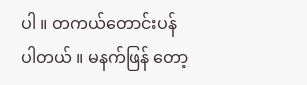ပါ ။ တကယ်တောင်းပန်ပါတယ် ။ မနက်ဖြန် တော့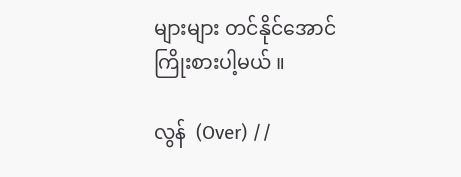များများ တင်နိုင်အောင် ကြိုးစားပါ့မယ် ။

လွန်  (Over) //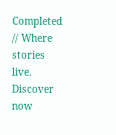Completed // Where stories live. Discover now